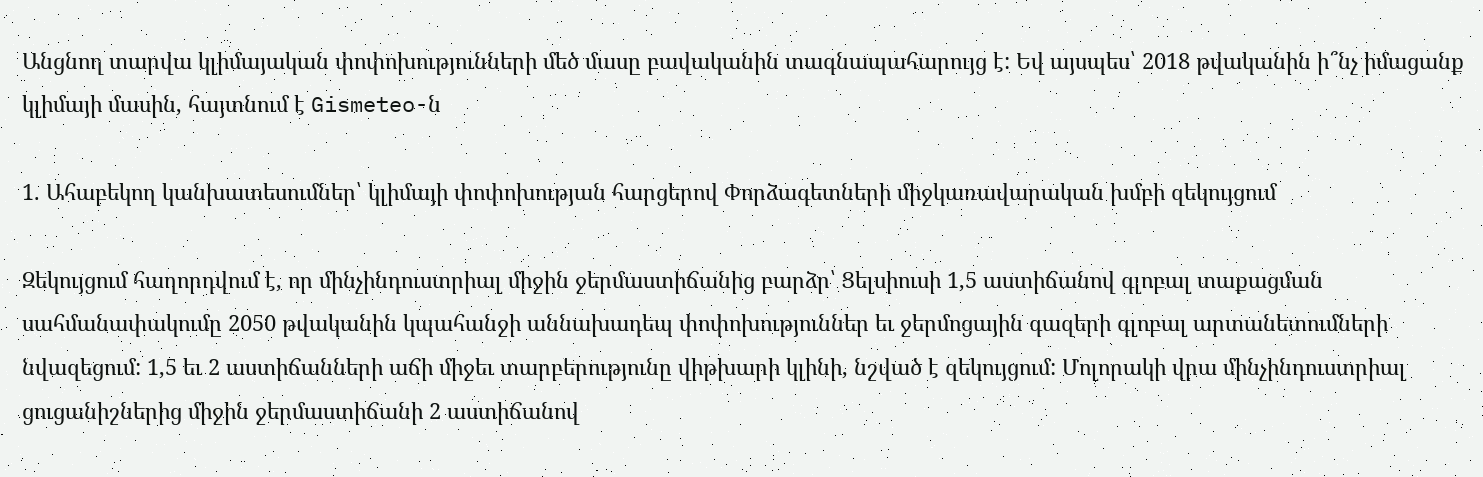Անցնող տարվա կլիմայական փոփոխությունների մեծ մասը բավականին տագնապահարույց է: Եվ այսպես՝ 2018 թվականին ի՞նչ իմացանք կլիմայի մասին, հայտնում է Gismeteo-ն

1. Ահաբեկող կանխատեսումներ՝ կլիմայի փոփոխության հարցերով Փորձագետների միջկառավարական խմբի զեկույցում

Զեկույցում հաղորդվում է, որ մինչինդուստրիալ միջին ջերմաստիճանից բարձր՝ Ցելսիուսի 1,5 աստիճանով գլոբալ տաքացման սահմանափակումը 2050 թվականին կպահանջի աննախադեպ փոփոխություններ եւ ջերմոցային գազերի գլոբալ արտանետումների նվազեցում: 1,5 եւ 2 աստիճանների աճի միջեւ տարբերությունը վիթխարի կլինի, նշված է զեկույցում: Մոլորակի վրա մինչինդուստրիալ ցուցանիշներից միջին ջերմաստիճանի 2 աստիճանով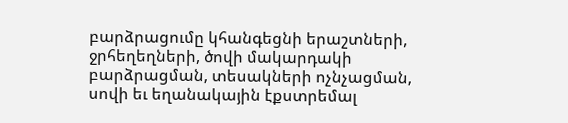բարձրացումը կհանգեցնի երաշտների, ջրհեղեղների, ծովի մակարդակի բարձրացման, տեսակների ոչնչացման, սովի եւ եղանակային էքստրեմալ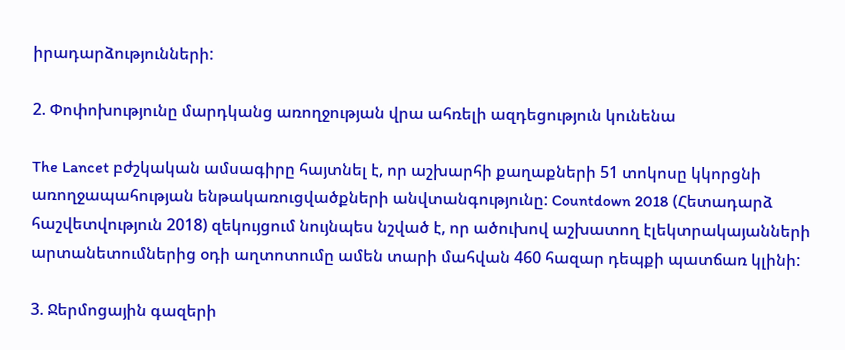իրադարձությունների:

2. Փոփոխությունը մարդկանց առողջության վրա ահռելի ազդեցություն կունենա

The Lancet բժշկական ամսագիրը հայտնել է, որ աշխարհի քաղաքների 51 տոկոսը կկորցնի առողջապահության ենթակառուցվածքների անվտանգությունը: Countdown 2018 (Հետադարձ հաշվետվություն 2018) զեկույցում նույնպես նշված է, որ ածուխով աշխատող էլեկտրակայանների արտանետումներից օդի աղտոտումը ամեն տարի մահվան 460 հազար դեպքի պատճառ կլինի:

3. Ջերմոցային գազերի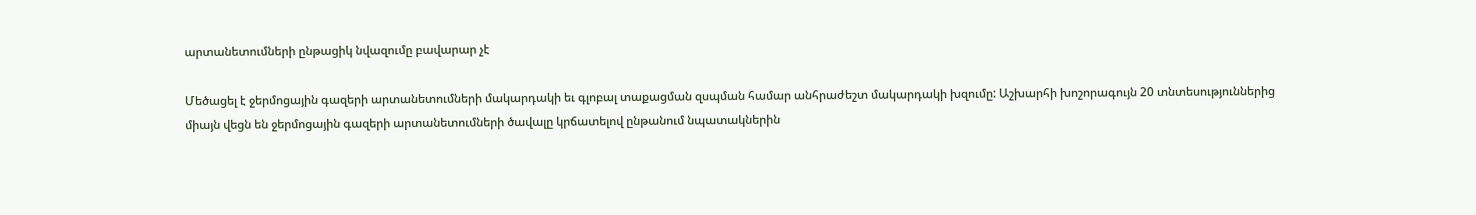արտանետումների ընթացիկ նվազումը բավարար չէ

Մեծացել է ջերմոցային գազերի արտանետումների մակարդակի եւ գլոբալ տաքացման զսպման համար անհրաժեշտ մակարդակի խզումը: Աշխարհի խոշորագույն 20 տնտեսություններից միայն վեցն են ջերմոցային գազերի արտանետումների ծավալը կրճատելով ընթանում նպատակներին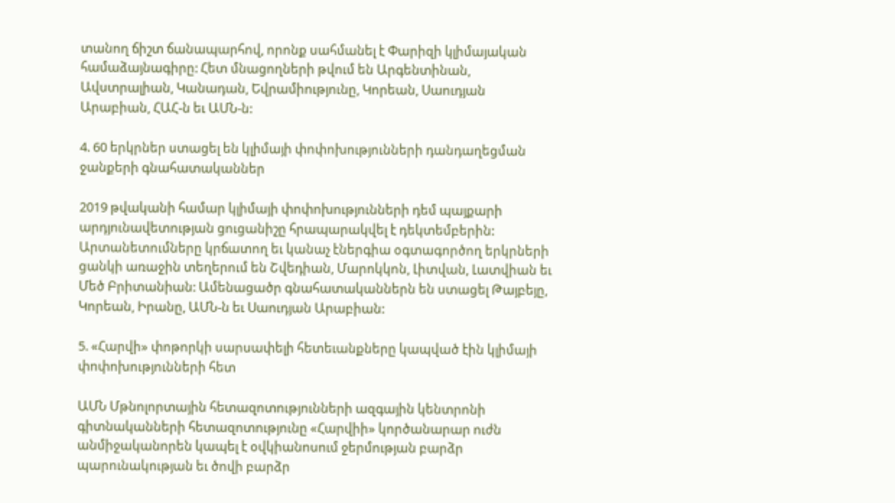տանող ճիշտ ճանապարհով, որոնք սահմանել է Փարիզի կլիմայական համաձայնագիրը: Հետ մնացողների թվում են Արգենտինան, Ավստրալիան, Կանադան, Եվրամիությունը, Կորեան, Սաուդյան Արաբիան, ՀԱՀ-ն եւ ԱՄՆ-ն:

4. 60 երկրներ ստացել են կլիմայի փոփոխությունների դանդաղեցման ջանքերի գնահատականներ

2019 թվականի համար կլիմայի փոփոխությունների դեմ պայքարի արդյունավետության ցուցանիշը հրապարակվել է դեկտեմբերին: Արտանետումները կրճատող եւ կանաչ էներգիա օգտագործող երկրների ցանկի առաջին տեղերում են Շվեդիան, Մարոկկոն, Լիտվան, Լատվիան եւ Մեծ Բրիտանիան: Ամենացածր գնահատականներն են ստացել Թայբեյը, Կորեան, Իրանը, ԱՄՆ-ն եւ Սաուդյան Արաբիան:

5. «Հարվի» փոթորկի սարսափելի հետեւանքները կապված էին կլիմայի փոփոխությունների հետ

ԱՄՆ Մթնոլորտային հետազոտությունների ազգային կենտրոնի գիտնականների հետազոտությունը «Հարվիի» կործանարար ուժն անմիջականորեն կապել է օվկիանոսում ջերմության բարձր պարունակության եւ ծովի բարձր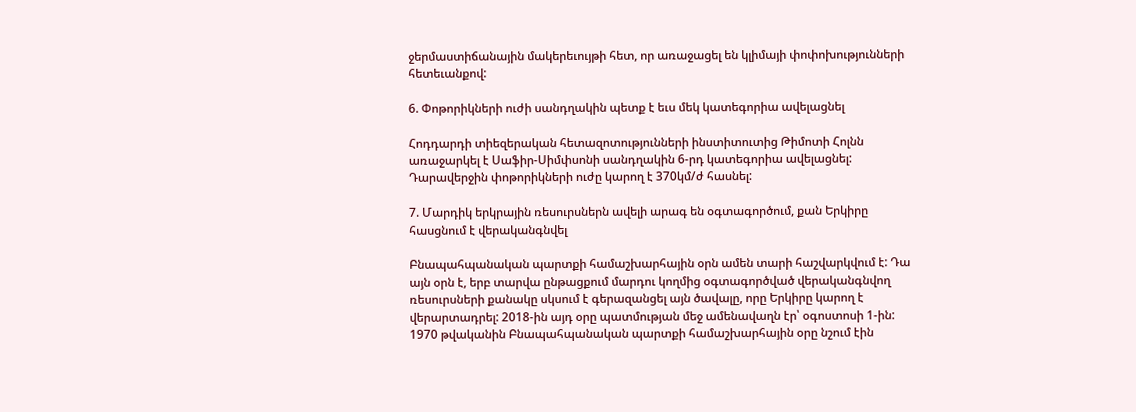ջերմաստիճանային մակերեւույթի հետ, որ առաջացել են կլիմայի փոփոխությունների հետեւանքով:

6. Փոթորիկների ուժի սանդղակին պետք է եւս մեկ կատեգորիա ավելացնել

Հոդդարդի տիեզերական հետազոտությունների ինստիտուտից Թիմոտի Հոլնն առաջարկել է Սաֆիր-Սիմփսոնի սանդղակին 6-րդ կատեգորիա ավելացնել: Դարավերջին փոթորիկների ուժը կարող է 370կմ/ժ հասնել:

7. Մարդիկ երկրային ռեսուրսներն ավելի արագ են օգտագործում, քան Երկիրը հասցնում է վերականգնվել

Բնապահպանական պարտքի համաշխարհային օրն ամեն տարի հաշվարկվում է: Դա այն օրն է, երբ տարվա ընթացքում մարդու կողմից օգտագործված վերականգնվող ռեսուրսների քանակը սկսում է գերազանցել այն ծավալը, որը Երկիրը կարող է վերարտադրել: 2018-ին այդ օրը պատմության մեջ ամենավաղն էր՝ օգոստոսի 1-ին: 1970 թվականին Բնապահպանական պարտքի համաշխարհային օրը նշում էին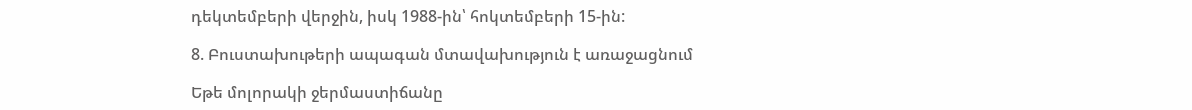դեկտեմբերի վերջին, իսկ 1988-ին՝ հոկտեմբերի 15-ին:

8. Բուստախութերի ապագան մտավախություն է առաջացնում

Եթե մոլորակի ջերմաստիճանը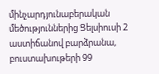մինչարդյունաբերական մեծություններից Ցելսիուսի 2 աստիճանով բարձրանա, բուստախութերի 99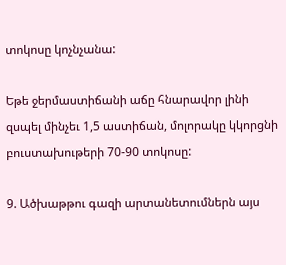տոկոսը կոչնչանա:

Եթե ջերմաստիճանի աճը հնարավոր լինի զսպել մինչեւ 1,5 աստիճան, մոլորակը կկորցնի բուստախութերի 70-90 տոկոսը:

9. Ածխաթթու գազի արտանետումներն այս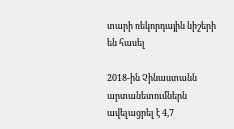տարի ռեկորդային նիշերի են հասել

2018-ին Չինաստանն արտանետումներն ավելացրել է 4,7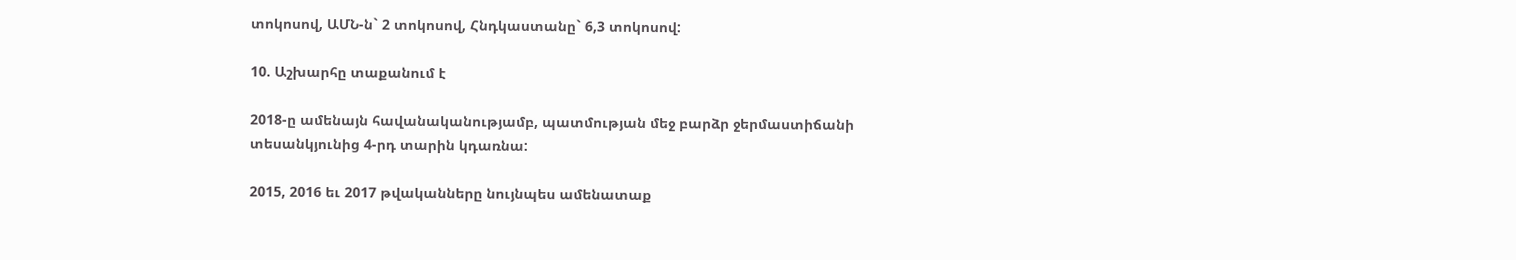տոկոսով, ԱՄՆ-ն` 2 տոկոսով, Հնդկաստանը` 6,3 տոկոսով:

10. Աշխարհը տաքանում է

2018-ը ամենայն հավանականությամբ, պատմության մեջ բարձր ջերմաստիճանի տեսանկյունից 4-րդ տարին կդառնա:

2015, 2016 եւ 2017 թվականները նույնպես ամենատաք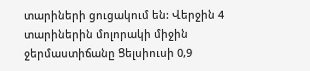տարիների ցուցակում են: Վերջին 4 տարիներին մոլորակի միջին ջերմաստիճանը Ցելսիուսի 0,9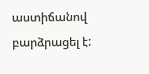աստիճանով բարձրացել է: